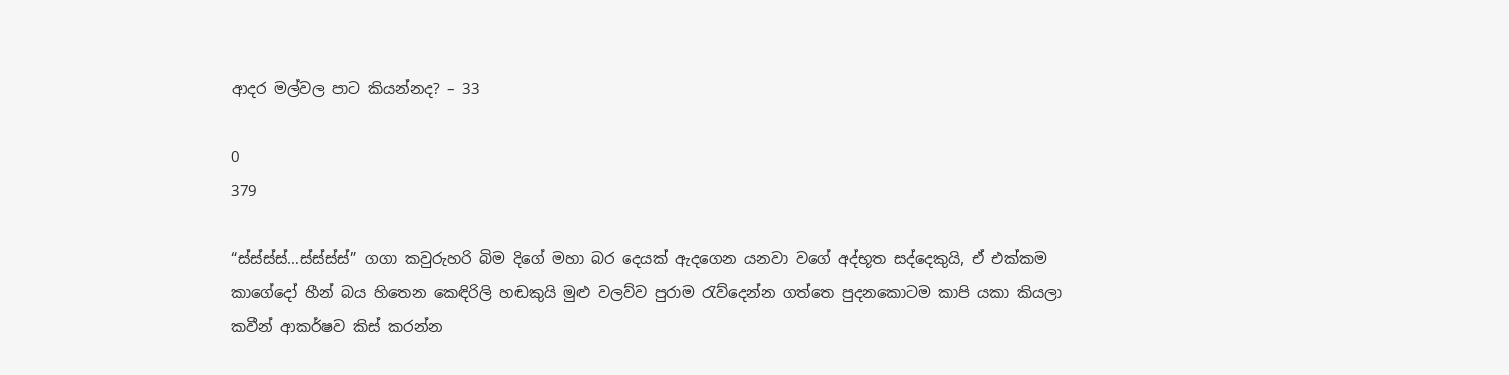ආදර මල්වල පාට කියන්නද? – 33

0
379

“ස්ස්ස්ස්…ස්ස්ස්ස්” ගගා කවුරුහරි බිම දිගේ මහා බර දෙයක් ඇදගෙන යනවා වගේ අද්භූත සද්දෙකුයි, ඒ එක්කම කාගේදෝ හීන් බය හිතෙන කෙඳිරිලි හඬකුයි මුළු වලව්ව පුරාම රැව්දෙන්න ගත්තෙ පුදනකොටම කාපි යකා කියලා කවීන් ආකර්ෂව කිස් කරන්න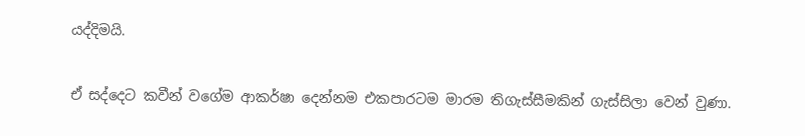යද්දිමයි.

ඒ සද්දෙට කවීන් වගේම ආකර්ෂා දෙන්නම එකපාරටම මාරම තිගැස්සීමකින් ගැස්සිලා වෙන් වුණා.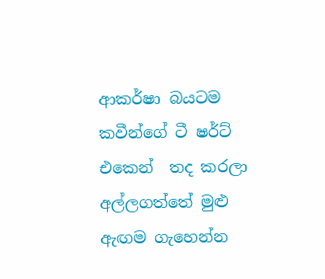ආකර්ෂා බයටම කවීන්ගේ ටී ෂර්ට් එකෙන්  තද කරලා අල්ලගත්තේ මුළු ඇඟම ගැහෙන්න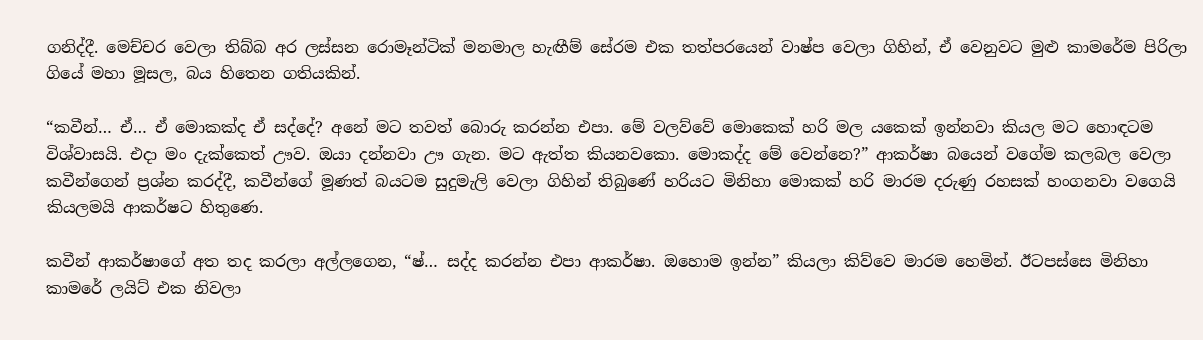ගනිද්දී. මෙච්චර වෙලා තිබ්බ අර ලස්සන රොමෑන්ටික් මනමාල හැඟීම් සේරම එක තත්පරයෙන් වාෂ්ප වෙලා ගිහින්, ඒ වෙනුවට මුළු කාමරේම පිරිලා ගියේ මහා මූසල, බය හිතෙන ගතියකින්.

“කවීන්… ඒ… ඒ මොකක්ද ඒ සද්දේ? අනේ මට තවත් බොරු කරන්න එපා. මේ වලව්වේ මොකෙක් හරි මල යකෙක් ඉන්නවා කියල මට හොඳටම විශ්වාසයි. එදා මං දැක්කෙත් ඌව. ඔයා දන්නවා ඌ ගැන. මට ඇත්ත කියනවකො. මොකද්ද මේ වෙන්නෙ?” ආකර්ෂා බයෙන් වගේම කලබල වෙලා කවීන්ගෙන් ප්‍රශ්න කරද්දී, කවීන්ගේ මූණත් බයටම සුදුමැලි වෙලා ගිහින් තිබුණේ හරියට මිනිහා මොකක් හරි මාරම දරුණු රහසක් හංගනවා වගෙයි කියලමයි ආකර්ෂට හිතුණෙ.

කවීන් ආකර්ෂාගේ අත තද කරලා අල්ලගෙන, “ෂ්… සද්ද කරන්න එපා ආකර්ෂා. ඔහොම ඉන්න” කියලා කිව්වෙ මාරම හෙමින්. ඊටපස්සෙ මිනිහා කාමරේ ලයිට් එක නිවලා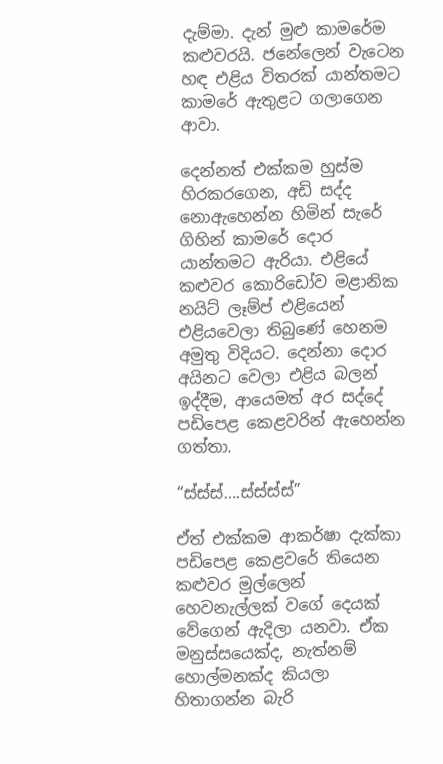දැම්මා. දැන් මුළු කාමරේම කළුවරයි. ජනේලෙන් වැටෙන හඳ එළිය විතරක් යාන්තමට කාමරේ ඇතුළට ගලාගෙන ආවා.

දෙන්නත් එක්කම හුස්ම හිරකරගෙන, අඩි සද්ද නොඇහෙන්න හිමින් සැරේ ගිහින් කාමරේ දොර යාන්තමට ඇරියා. එළියේ කළුවර කොරිඩෝව මළානික නයිට් ලෑම්ප් එළියෙන් එළියවෙලා තිබුණේ හෙනම අමුතු විදියට. දෙන්නා දොර අයිනට වෙලා එළිය බලන් ඉද්දීම, ආයෙමත් අර සද්දේ පඩිපෙළ කෙළවරින් ඇහෙන්න ගත්තා.

“ස්ස්ස්….ස්ස්ස්ස්”

ඒත් එක්කම ආකර්ෂා දැක්කා පඩිපෙළ කෙළවරේ තියෙන කළුවර මුල්ලෙන් හෙවනැල්ලක් වගේ දෙයක් වේගෙන් ඇදිලා යනවා. ඒක මනුස්සයෙක්ද, නැත්නම් හොල්මනක්ද කියලා හිතාගන්න බැරි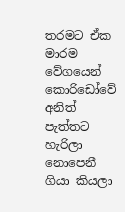තරමට ඒක මාරම වේගයෙන් කොරිඩෝවේ අනිත් පැත්තට හැරිලා නොපෙනී ගියා කියලා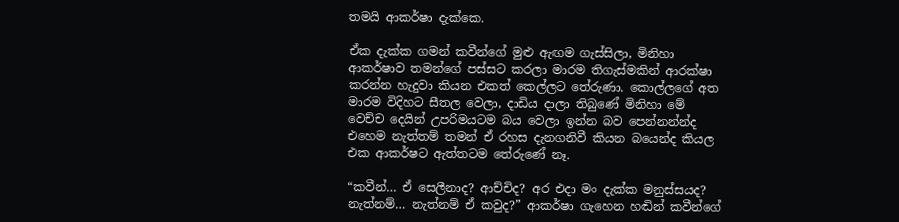තමයි ආකර්ෂා දැක්කෙ.

ඒක දැක්ක ගමන් කවීන්ගේ මුළු ඇඟම ගැස්සිලා, මිනිහා ආකර්ෂාව තමන්ගේ පස්සට කරලා මාරම තිගැස්මකින් ආරක්ෂා කරන්න හැදුවා කියන එකත් කෙල්ලට තේරුණා. කොල්ලගේ අත මාරම විදිහට සීතල වෙලා, දාඩිය දාලා තිබුණේ මිනිහා මේ වෙච්ච දෙයින් උපරිමයටම බය වෙලා ඉන්න බව පෙන්නන්න්ද එහෙම නැත්තම් තමන් ඒ රහස දැනගනිවී කියන බයෙන්ද කියල එක ආකර්ෂට ඇත්තටම තේරුණේ නෑ.

“කවීන්… ඒ සෙලීනාද? ආච්චිද? අර එදා මං දැක්ක මනුස්සයද? නැත්නම්… නැත්නම් ඒ කවුද?” ආකර්ෂා ගැහෙන හඬින් කවීන්ගේ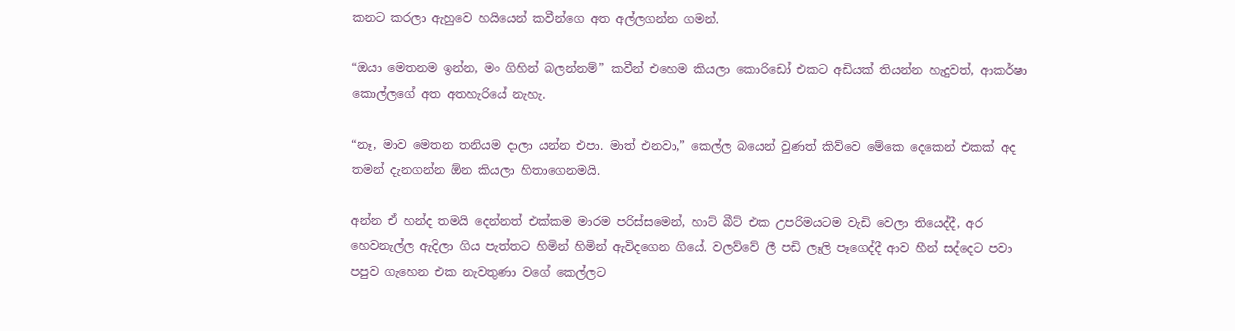කනට කරලා ඇහුවෙ හයියෙන් කවීන්ගෙ අත අල්ලගන්න ගමන්.

“ඔයා මෙතනම ඉන්න, මං ගිහින් බලන්නම්” කවීන් එහෙම කියලා කොරිඩෝ එකට අඩියක් තියන්න හැදුවත්, ආකර්ෂා කොල්ලගේ අත අතහැරියේ නැහැ.

“නෑ, මාව මෙතන තනියම දාලා යන්න එපා. මාත් එනවා,” කෙල්ල බයෙන් වුණත් කිව්වෙ මේකෙ දෙකෙන් එකක් අද තමන් දැනගන්න ඕන කියලා හිතාගෙනමයි.

අන්න ඒ හන්ද තමයි දෙන්නත් එක්කම මාරම පරිස්සමෙන්, හාට් බීට් එක උපරිමයටම වැඩි වෙලා තියෙද්දී, අර හෙවනැල්ල ඇදිලා ගිය පැත්තට හිමින් හිමින් ඇවිදගෙන ගියේ. වලව්වේ ලී පඩි ලෑලි පෑගෙද්දී ආව හීන් සද්දෙට පවා පපුව ගැහෙන එක නැවතුණා වගේ කෙල්ලට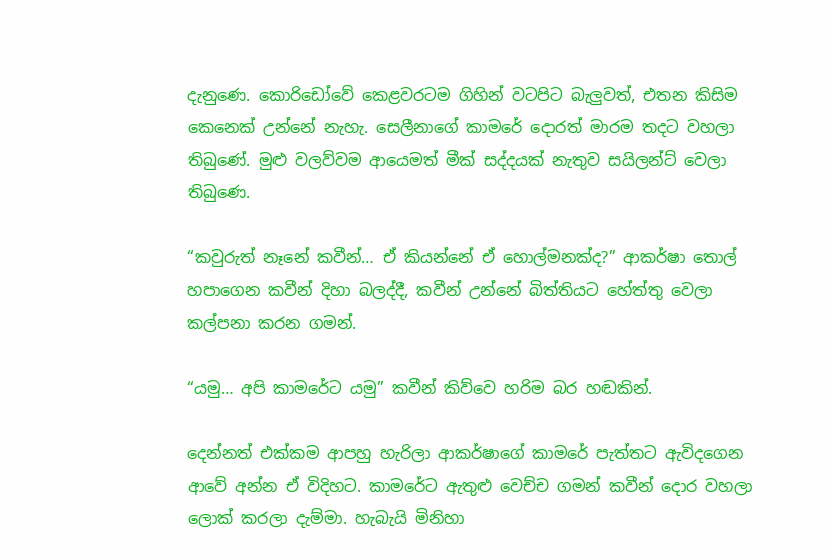දැනුණෙ. කොරිඩෝවේ කෙළවරටම ගිහින් වටපිට බැලුවත්, එතන කිසිම කෙනෙක් උන්නේ නැහැ. සෙලීනාගේ කාමරේ දොරත් මාරම තදට වහලා තිබුණේ. මුළු වලව්වම ආයෙමත් මීක් සද්දයක් නැතුව සයිලන්ට් වෙලා තිබුණෙ.

“කවුරුත් නෑනේ කවීන්… ඒ කියන්නේ ඒ හොල්මනක්ද?” ආකර්ෂා තොල් හපාගෙන කවීන් දිහා බලද්දී, කවීන් උන්නේ බිත්තියට හේත්තු වෙලා කල්පනා කරන ගමන්.

“යමු… අපි කාමරේට යමු” කවීන් කිව්වෙ හරිම බර හඬකින්.

දෙන්නත් එක්කම ආපහු හැරිලා ආකර්ෂාගේ කාමරේ පැත්තට ඇවිදගෙන ආවේ අන්න ඒ විදිහට. කාමරේට ඇතුළු වෙච්ච ගමන් කවීන් දොර වහලා ලොක් කරලා දැම්මා. හැබැයි මිනිහා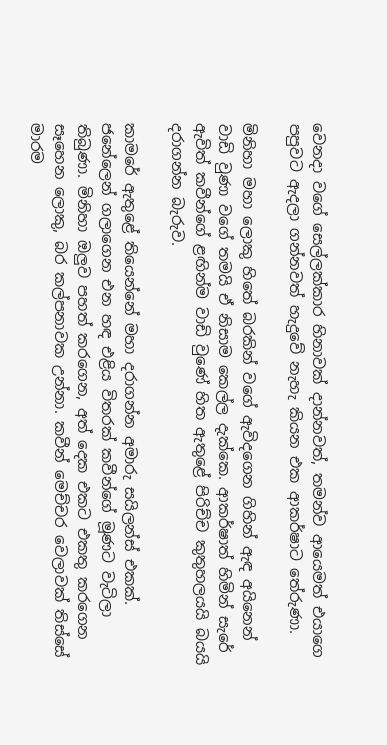වෙනදා වගේ සෙල්ලක්කාර හිනාවක් දාන්නවත්, තමන්ව ආයෙමත් එයාගෙ  පපුවට ඇදලා ගන්නවත් හැදුවේ නැහැ කියන එක ආකර්ෂාට තේරුණා.

මිනිහා මහා ලොකු හිතේ බරකින් වගේ ඇවිදගෙන ගිහින් ඇඳ අයිනෙන් වාඩි වුණා වගේ තමයි ඒ නිසාම කෙල්ල දැක්කෙ. ආකර්ෂාත් හිමින් සැරේ ඇවිත් කවීන්ගේ ළඟින්ම වාඩි වුණේ හිත ඇතුළේ පිරිච්ච කුතුහලයයි බයයි දරාගන්න බැරුව.

කාමරේ ඇතුළේ තියෙන්නේ මහා දරාගන්න අමාරු සයිලන්ස් එකක්. ජනේලෙන් ගලාගෙන එන හඳ එළිය විතරක් කවීන්ගේ මූණට වැටිලා තිබුණා. මිනිහා ඔලුව පහත් කරගෙන, අත් දෙක එකට එකතු කරගෙන සෑහෙන ලොකු, බර කල්පනාවක උන්නා. කවීන් මෙච්චර වෙලාවක් තිස්සේ මාරම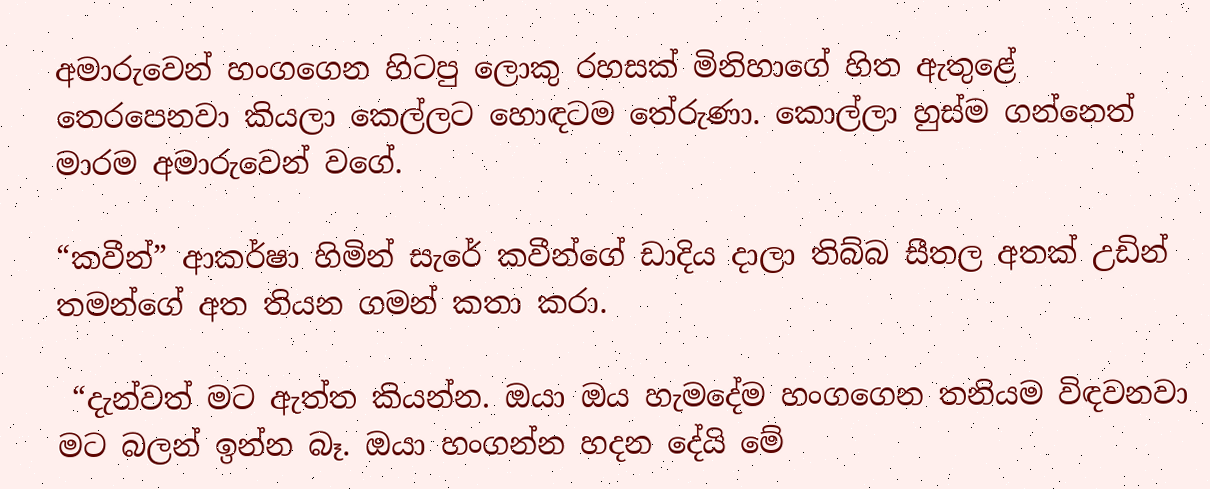අමාරුවෙන් හංගගෙන හිටපු ලොකු රහසක් මිනිහාගේ හිත ඇතුළේ තෙරපෙනවා කියලා කෙල්ලට හොඳටම තේරුණා. කොල්ලා හුස්ම ගන්නෙත් මාරම අමාරුවෙන් වගේ.

“කවීන්” ආකර්ෂා හිමින් සැරේ කවීන්ගේ ඩාදිය දාලා තිබ්බ සීතල අතක් උඩින් තමන්ගේ අත තියන ගමන් කතා කරා.

 “දැන්වත් මට ඇත්ත කියන්න. ඔයා ඔය හැමදේම හංගගෙන තනියම විඳවනවා මට බලන් ඉන්න බෑ. ඔයා හංගන්න හදන දේයි මේ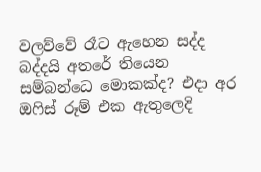වලව්වේ රෑට ඇහෙන සද්ද බද්දයි අතරේ තියෙන සම්බන්ධෙ මොකක්ද? එදා අර ඔෆිස් රූම් එක ඇතුලෙදි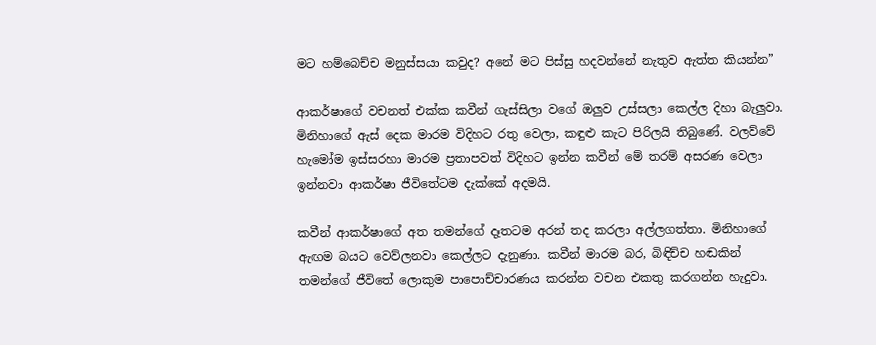මට හම්බෙච්ච මනුස්සයා කවුද? අනේ මට පිස්සු හදවන්නේ නැතුව ඇත්ත කියන්න”

ආකර්ෂාගේ වචනත් එක්ක කවීන් ගැස්සිලා වගේ ඔලුව උස්සලා කෙල්ල දිහා බැලුවා. මිනිහාගේ ඇස් දෙක මාරම විදිහට රතු වෙලා, කඳුළු කැට පිරිලයි තිබුණේ. වලව්වේ හැමෝම ඉස්සරහා මාරම ප්‍රතාපවත් විදිහට ඉන්න කවීන් මේ තරම් අසරණ වෙලා ඉන්නවා ආකර්ෂා ජීවිතේටම දැක්කේ අදමයි.

කවීන් ආකර්ෂාගේ අත තමන්ගේ දෑතටම අරන් තද කරලා අල්ලගත්තා. මිනිහාගේ ඇඟම බයට වෙව්ලනවා කෙල්ලට දැනුණා. කවීන් මාරම බර, බිඳිච්ච හඬකින් තමන්ගේ ජීවිතේ ලොකුම පාපොච්චාරණය කරන්න වචන එකතු කරගන්න හැදුවා.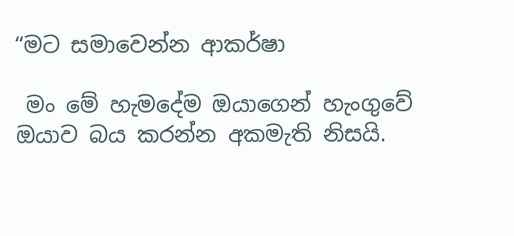“මට සමාවෙන්න ආකර්ෂා

 මං මේ හැමදේම ඔයාගෙන් හැංගුවේ ඔයාව බය කරන්න අකමැති නිසයි.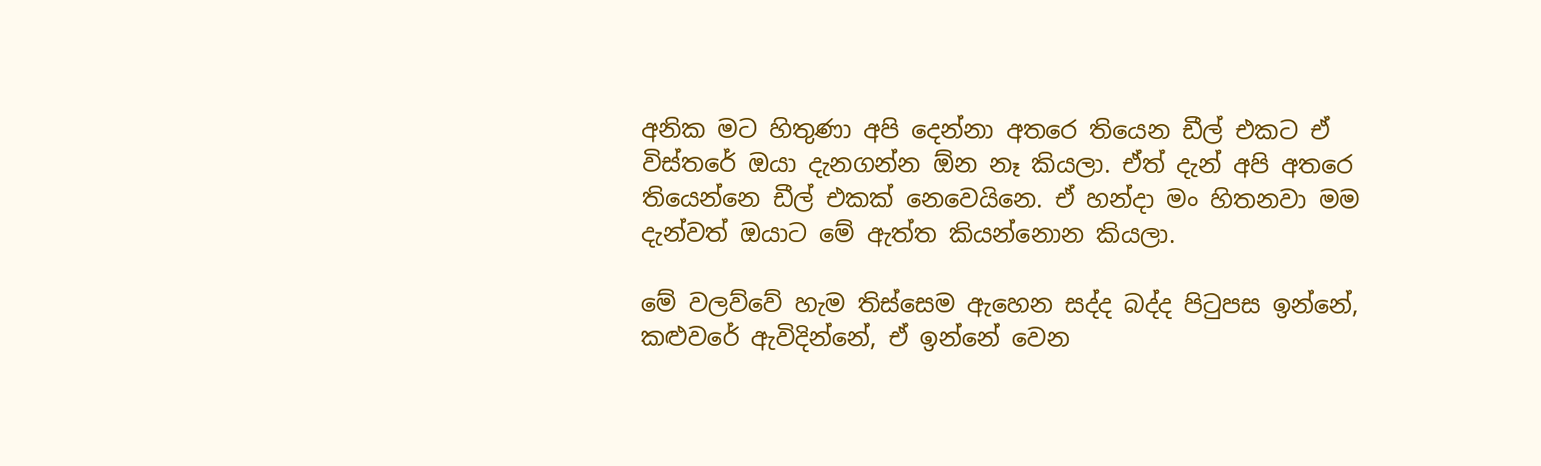අනික මට හිතුණා අපි දෙන්නා අතරෙ තියෙන ඩීල් එකට ඒ විස්තරේ ඔයා දැනගන්න ඕන නෑ කියලා. ඒත් දැන් අපි අතරෙ තියෙන්නෙ ඩීල් එකක් නෙවෙයිනෙ. ඒ හන්දා මං හිතනවා මම දැන්වත් ඔයාට මේ ඇත්ත කියන්නොන කියලා.

මේ වලව්වේ හැම තිස්සෙම ඇහෙන සද්ද බද්ද පිටුපස ඉන්නේ, කළුවරේ ඇවිදින්නේ, ඒ ඉන්නේ වෙන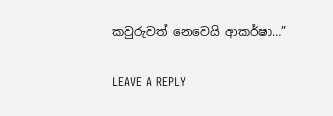කවුරුවත් නෙවෙයි ආකර්ෂා…”

LEAVE A REPLY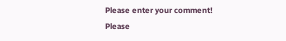Please enter your comment!
Please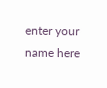enter your name here